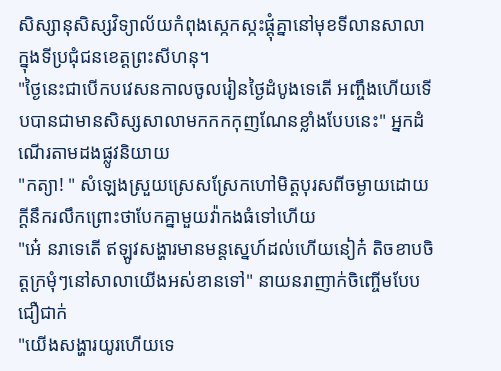សិស្សានុសិស្សវិទ្យាល័យកំពុងស្កេកស្កះផ្តុំគ្នានៅមុខទីលានសាលាក្នុងទីប្រជុំជនខេត្តព្រះសីហនុ។
"ថ្ងៃនេះជាបេីកបវេសនកាលចូលរៀនថ្ងៃដំបូងទេតេី អញ្ចឹងហេីយទេីបបានជាមានសិស្សសាលាមកកកកុញណែនខ្លាំងបែបនេះ" អ្នកដំណេីរតាមដងផ្លូវនិយាយ
"កត្យា! " សំឡេងស្រួយស្រេសស្រែកហៅមិត្តបុរសពីចម្ងាយដោយក្តីនឹករលឹកព្រោះថាបែកគ្នាមួយវ៉ាកងធំទៅហេីយ
"អេ៎ នរាទេតេី ឥឡូវសង្ហារមានមន្តស្នេហ៍ដល់ហេីយនៀក៎ តិចខាបចិត្តក្រមុំៗនៅសាលាយេីងអស់ខានទៅ" នាយនរាញាក់ចិញ្ចេីមបែបជឿជាក់
"យេីងសង្ហារយូរហេីយទេ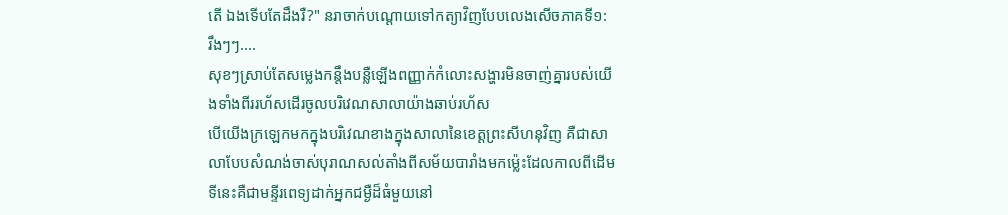តេី ឯងទេីបតែដឹងរឺ?" នរាចាក់បណ្តោយទៅកត្យាវិញបែបលេងសេីចភាគទី១:
រឹងៗៗ....
សុខៗស្រាប់តែសម្លេងកន្តឹងបន្លឺឡេីងពញ្ញាក់កំលោះសង្ហារមិនចាញ់គ្នារបស់យេីងទាំងពីររហ័សដេីរចូលបរិវេណសាលាយ៉ាងឆាប់រហ័ស
បេីយេីងក្រឡេកមកក្នុងបរិវេណខាងក្នុងសាលានៃខេត្តព្រះសីហនុវិញ គឺជាសាលាបែបសំណង់ចាស់បុរាណសល់តាំងពីសម័យបារាំងមកម្ល៉េះដែលកាលពីដេីមទីនេះគឺជាមន្ទីរពេទ្យដាក់អ្នកជម្ងឺដ៏ធំមួយនៅ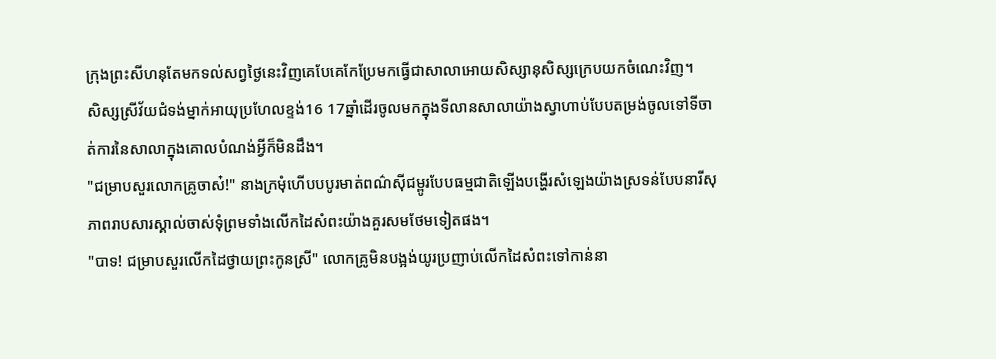ក្រុងព្រះសីហនុតែមកទល់សព្វថ្ងៃនេះវិញគេបែគេកែប្រែមកធ្វេីជាសាលាអោយសិស្សានុសិស្សក្រេបយកចំណេះវិញ។
សិស្សស្រីវ័យជំទង់ម្នាក់អាយុប្រហែលខ្ទង់16 17ឆ្នាំដេីរចូលមកក្នុងទីលានសាលាយ៉ាងស្វាហាប់បែបតម្រង់ចូលទៅទីចាត់ការនៃសាលាក្នុងគោលបំណង់អ្វីក៏មិនដឹង។
"ជម្រាបសួរលោកគ្រូចាស៎!" នាងក្រមុំហេីបបបូរមាត់ពណ៌សុីជម្ពូរបែបធម្មជាតិឡេីងបង្ហេីរសំឡេងយ៉ាងស្រទន់បែបនារីសុភាពរាបសារស្គាល់ចាស់ទុំព្រមទាំងលេីកដៃសំពះយ៉ាងគួរសមថែមទៀតផង។
"បាទ! ជម្រាបសួរលេីកដៃថ្វាយព្រះកូនស្រី" លោកគ្រូមិនបង្អង់យូរប្រញាប់លេីកដៃសំពះទៅកាន់នា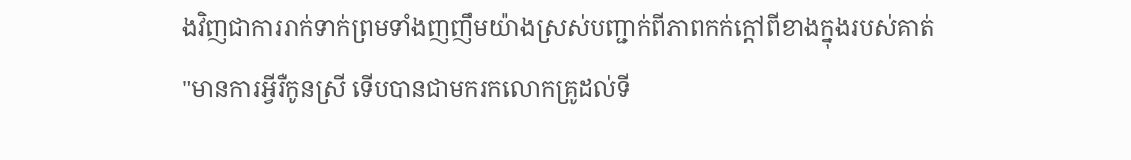ងវិញជាការរាក់ទាក់ព្រមទាំងញញឹមយ៉ាងស្រស់បញ្ជាក់ពីភាពកក់ក្តៅពីខាងក្នុងរបស់គាត់
"មានការអ្វីរឺកូនស្រី ទេីបបានជាមករកលោកគ្រូដល់ទី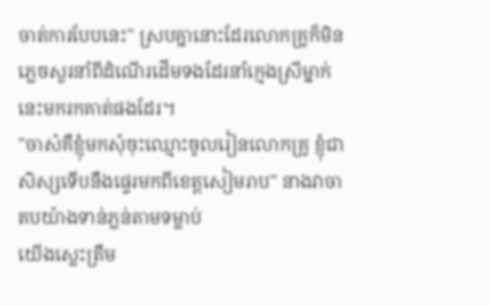ចាត់ការបែបនេះ" ស្របគ្នានោះដែរលោកគ្រូក៏មិនភ្លេចសួរនាំពីដំណេីរដេីមទងដែរនាំក្មេងស្រីម្នាក់នេះមករកគាត់ផងដែរ។
"ចាស៎គឺខ្ញុំមកសុំចុះឈ្មោះចូលរៀនលោកគ្រូ ខ្ញុំជាសិស្សទេីបនឹងផ្ទេរមកពីខេត្តសៀមរាប" នាងវាចាតបយ៉ាងទាន់ភ្លន់តាមទម្លាប់
យេីងស្លេះត្រឹម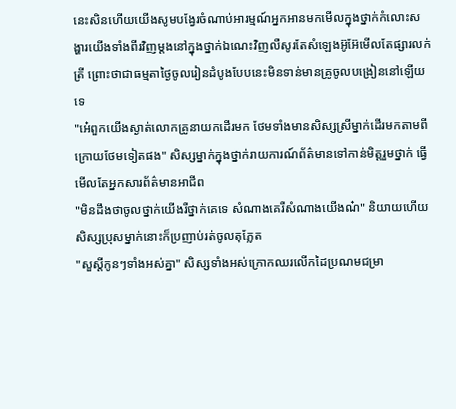នេះសិនហេីយយេីងសូមបង្វែរចំណាប់អារម្មណ៍អ្នកអានមកមេីលក្នុងថ្នាក់កំលោះសង្ហារយេីងទាំងពីរវិញម្តងនៅក្នុងថ្នាក់ឯណេះវិញលឺសូរតែសំឡេងអ៊ូអ៊ែមេីលតែផ្សារលក់ត្រី ព្រោះថាជាធម្មតាថ្ងៃចូលរៀនដំបូងបែបនេះមិនទាន់មានគ្រូចូលបង្រៀននៅឡេីយទេ
"អ៎េពួកយេីងស្ងាត់លោកគ្រូនាយកដេីរមក ថែមទាំងមានសិស្សស្រីម្នាក់ដេីរមកតាមពីក្រោយថែមទៀតផង" សិស្សម្នាក់ក្នុងថ្នាក់រាយការណ៍ព័ត៌មានទៅកាន់មិត្តរួមថ្នាក់ ធ្វេីមេីលតែអ្នកសារព័ត៌មានអាជីព
"មិនដឹងថាចូលថ្នាក់យេីងរឺថ្នាក់គេទេ សំណាងគេរឺសំណាងយេីងណ៎" និយាយហេីយសិស្សប្រុសម្នាក់នោះក៏ប្រញាប់រត់ចូលតុភ្លែត
"សួស្តីកូនៗទាំងអស់គ្នា" សិស្សទាំងអស់ក្រោកឈរលេីកដៃប្រណមជម្រា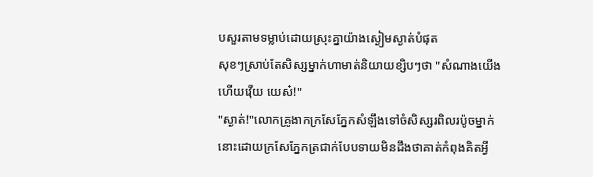បសួរតាមទម្លាប់ដោយស្រុះគ្នាយ៉ាងស្ងៀមស្ងាត់បំផុត
សុខៗស្រាប់តែសិស្សម្នាក់ហាមាត់និយាយខ្សិបៗថា "សំណាងយេីងហេីយវេុីយ យេស៎!"
"ស្ងាត់!"លោកគ្រូងាកក្រសែភ្នែកសំឡឹងទៅចំសិស្សរពិលរប៉ូចម្នាក់នោះដោយក្រសែភ្នែកត្រជាក់បែបទាយមិនដឹងថាគាត់កំពុងគិតអ្វី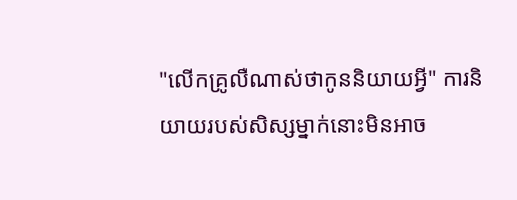"លេីកគ្រូលឺណាស់ថាកូននិយាយអ្វី" ការនិយាយរបស់សិស្សម្នាក់នោះមិនអាច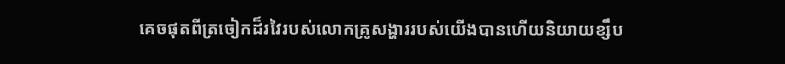គេចផុតពីត្រចៀកដ៏រវៃរបស់លោកគ្រូសង្ហាររបស់យេីងបានហេីយនិយាយខ្សឹប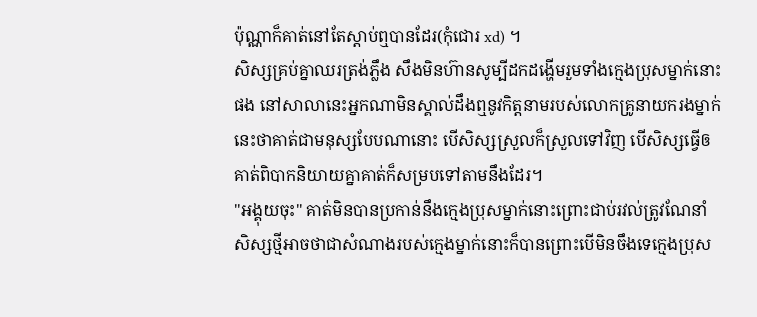ប៉ុណ្ណាក៏គាត់នៅតែស្តាប់ឮបានដែរ(កុំជោរ xd) ។
សិស្សគ្រប់គ្នាឈរត្រង់ភ្លឹង សឹងមិនហ៊ានសូម្បីដកដង្ហេីមរួមទាំងក្មេងប្រុសម្នាក់នោះផង នៅសាលានេះអ្នកណាមិនស្គាល់ដឹងឮនូវកិត្តនាមរបស់លោកគ្រូនាយករងម្នាក់នេះថាគាត់ជាមនុស្សបែបណានោះ បេីសិស្សស្រួលក៏ស្រួលទៅវិញ បេីសិស្សធ្វេីឲគាត់ពិបាកនិយាយគ្នាគាត់ក៏សម្របទៅតាមនឹងដែរ។
"អង្គុយចុះ" គាត់មិនបានប្រកាន់នឹងក្មេងប្រុសម្នាក់នោះព្រោះជាប់រវល់ត្រូវណែនាំសិស្សថ្មីអាចថាជាសំណាងរបស់ក្មេងម្នាក់នោះក៏បានព្រោះបេីមិនចឹងទេក្មេងប្រុស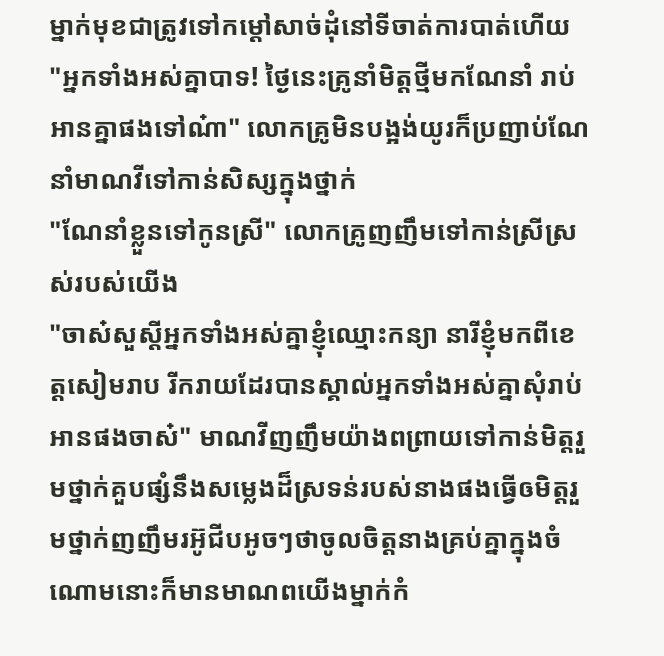ម្នាក់មុខជាត្រូវទៅកម្តៅសាច់ដុំនៅទីចាត់ការបាត់ហេីយ
"អ្នកទាំងអស់គ្នាបាទ! ថ្ងៃនេះគ្រូនាំមិត្តថ្មីមកណែនាំ រាប់អានគ្នាផងទៅណ៎ា" លោកគ្រូមិនបង្អង់យូរក៏ប្រញាប់ណែនាំមាណវីទៅកាន់សិស្សក្នុងថ្នាក់
"ណែនាំខ្លួនទៅកូនស្រី" លោកគ្រូញញឹមទៅកាន់ស្រីស្រស់របស់យេីង
"ចាស៎សួស្តីអ្នកទាំងអស់គ្នាខ្ញុំឈ្មោះកន្យា នារីខ្ញុំមកពីខេត្តសៀមរាប រីករាយដែរបានស្គាល់អ្នកទាំងអស់គ្នាសុំរាប់អានផងចាស៎" មាណវីញញឹមយ៉ាងពព្រាយទៅកាន់មិត្តរួមថ្នាក់គួបផ្សំនឹងសម្លេងដ៏ស្រទន់របស់នាងផងធ្វេីឲមិត្តរួមថ្នាក់ញញឹមរអ៊ូជីបអូចៗថាចូលចិត្តនាងគ្រប់គ្នាក្នុងចំណោមនោះក៏មានមាណពយេីងម្នាក់កំ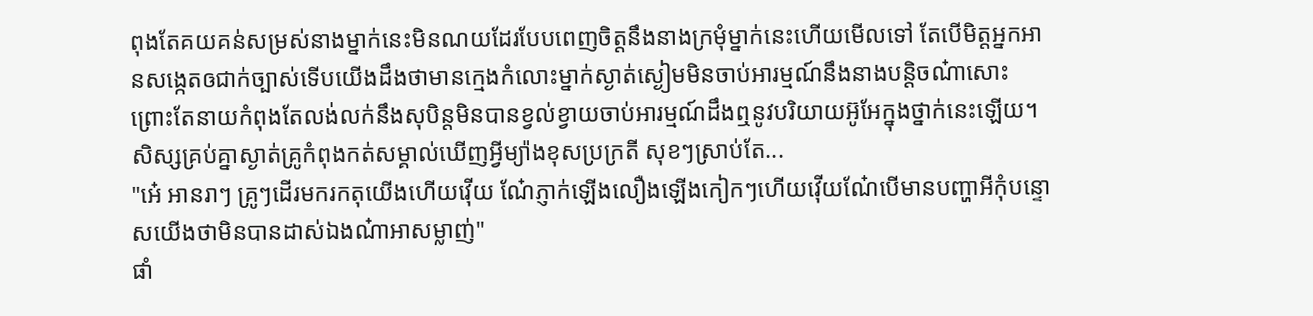ពុងតែគយគន់សម្រស់នាងម្នាក់នេះមិនណយដែរបែបពេញចិត្តនឹងនាងក្រមុំម្នាក់នេះហេីយមេីលទៅ តែបេីមិត្តអ្នកអានសង្កេតឲជាក់ច្បាស់ទេីបយេីងដឹងថាមានក្មេងកំលោះម្នាក់ស្ងាត់ស្ងៀមមិនចាប់អារម្មណ៍នឹងនាងបន្តិចណ៎ាសោះព្រោះតែនាយកំពុងតែលង់លក់នឹងសុបិន្តមិនបានខ្វល់ខ្វាយចាប់អារម្មណ៍ដឹងឮនូវបរិយាយអ៊ូអែក្នុងថ្នាក់នេះឡេីយ។ សិស្សគ្រប់គ្នាស្ងាត់គ្រូកំពុងកត់សម្គាល់ឃេីញអ្វីម្យ៉ាងខុសប្រក្រតី សុខៗស្រាប់តែ...
"អ៎េ អានរាៗ គ្រូៗដេីរមករកតុយេីងហេីយវេុីយ ណ៎ែភ្ញាក់ឡេីងលឿងឡេីងកៀកៗហេីយវេុីយណ៎ែបេីមានបញ្ហាអីកុំបន្ទោសយេីងថាមិនបានដាស់ឯងណ៎ាអាសម្លាញ់"
ផាំ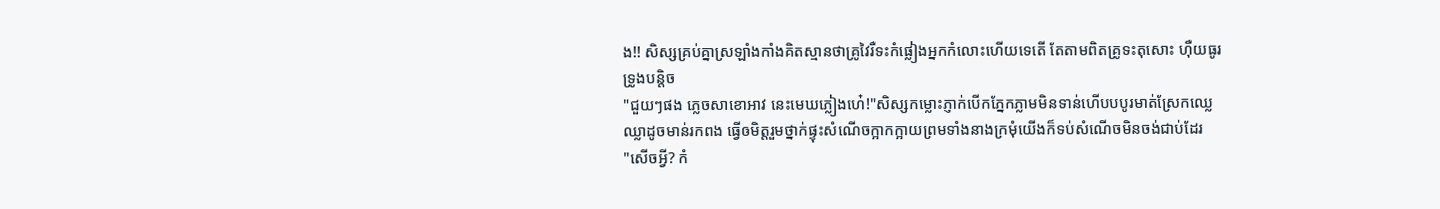ង!! សិស្សគ្រប់គ្នាស្រឡាំងកាំងគិតស្មានថាគ្រូវៃរឺទះកំផ្លៀងអ្នកកំលោះហេីយទេតេី តែតាមពិតគ្រូទះតុសោះ ហុឺយធូរទ្រូងបន្តិច
"ជួយៗផង ភ្លេចសាខោអាវ នេះមេឃភ្លៀងហ៎េ!"សិស្សកម្លោះភ្ញាក់បេីកភ្នែកភ្លាមមិនទាន់ហេីបបបូរមាត់ស្រែកឈ្លេឈ្លាដូចមាន់រកពង ធ្វេីឲមិត្តរួមថ្នាក់ផ្ទុះសំណេីចក្អាកក្អាយព្រមទាំងនាងក្រមុំយេីងក៏ទប់សំណេីចមិនចង់ជាប់ដែរ
"សេីចអ្វី? កំ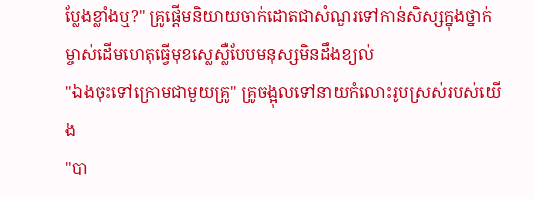ប្លែងខ្លាំងឬ?" គ្រូផ្តេីមនិយាយចាក់ដោតជាសំណួរទៅកាន់សិស្សក្នុងថ្នាក់
ម្ចាស់ដេីមហេតុធ្វេីមុខស្លេស្លឺបែបមនុស្សមិនដឹងខ្យល់
"ឯងចុះទៅក្រោមជាមួយគ្រូ" គ្រូចង្អុលទៅនាយកំលោះរូបស្រស់របស់យើង
"បា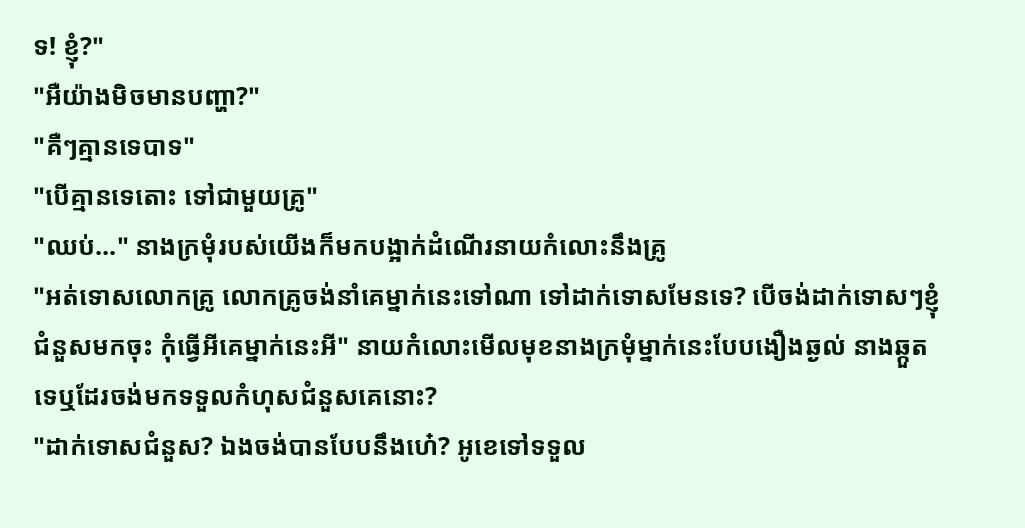ទ! ខ្ញុំ?"
"អឺយ៉ាងមិចមានបញ្ហា?"
"គឺៗគ្មានទេបាទ"
"បេីគ្មានទេតោះ ទៅជាមួយគ្រូ"
"ឈប់..." នាងក្រមុំរបស់យេីងក៏មកបង្អាក់ដំណេីរនាយកំលោះនឹងគ្រូ
"អត់ទោសលោកគ្រូ លោកគ្រូចង់នាំគេម្នាក់នេះទៅណា ទៅដាក់ទោសមែនទេ? បេីចង់ដាក់ទោសៗខ្ញុំជំនួសមកចុះ កុំធ្វេីអីគេម្នាក់នេះអី" នាយកំលោះមេីលមុខនាងក្រមុំម្នាក់នេះបែបងឿងឆ្ងល់ នាងឆ្កួតទេឬដែរចង់មកទទួលកំហុសជំនួសគេនោះ?
"ដាក់ទោសជំនួស? ឯងចង់បានបែបនឹងហ៎េ? អូខេទៅទទួល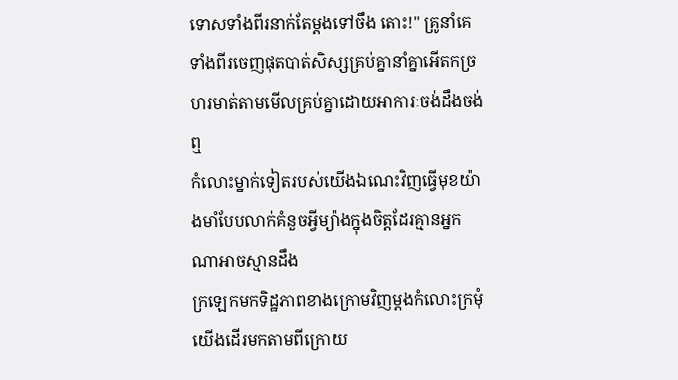ទោសទាំងពីរនាក់តែម្តងទៅចឹង តោះ!" គ្រូនាំគេទាំងពីរចេញផុតបាត់សិស្សគ្រប់គ្នានាំគ្នាអេីតកច្រហរមាត់តាមមេីលគ្រប់គ្នាដោយអាការៈចង់ដឹងចង់ឮ
កំលោះម្នាក់ទៀតរបស់យេីងឯណេះវិញធ្វេីមុខយ៉ាងមាំបែបលាក់គំនួចអ្វីម្យ៉ាងក្នុងចិត្តដែរគ្មានអ្នកណាអាចស្មានដឹង
ក្រឡេកមកទិដ្ឋភាពខាងក្រោមវិញម្តងកំលោះក្រមុំយេីងដេីរមកតាមពីក្រោយ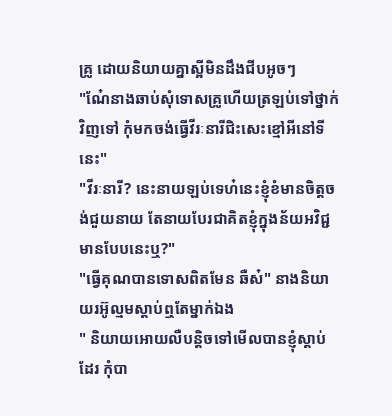គ្រូ ដោយនិយាយគ្នាស្អីមិនដឹងជីបអូចៗ
"ណ៎ែនាងឆាប់សុំទោសគ្រូហេីយត្រឡប់ទៅថ្នាក់វិញទៅ កុំមកចង់ធ្វេីវីរៈនារីជិះសេះខ្មៅអីនៅទីនេះ"
"វីរៈនារី? នេះនាយឡប់ទេហ៎នេះខ្ញុំខំមានចិត្តចង់ជួយនាយ តែនាយបែរជាគិតខ្ញុំក្នុងន័យអវិជ្ជមានបែបនេះឬ?"
"ធ្វេីគុណបានទោសពិតមែន ឆឺស៎" នាងនិយាយរអ៊ូល្មមស្តាប់ឮតែម្នាក់ឯង
" និយាយអោយលឺបន្តិចទៅមេីលបានខ្ញុំស្តាប់ដែរ កុំបា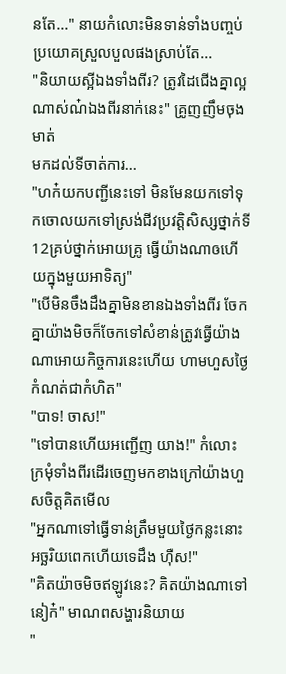នតែ..." នាយកំលោះមិនទាន់ទាំងបញ្ចប់ប្រយោគស្រួលបួលផងស្រាប់តែ...
"និយាយស្អីឯងទាំងពីរ? ត្រូវដៃជេីងគ្នាល្អណាស់ណ៎ឯងពីរនាក់នេះ" គ្រូញញឹមចុងមាត់
មកដល់ទីចាត់ការ...
"ហក៎យកបញ្ជីនេះទៅ មិនមែនយកទៅទុកចោលយកទៅស្រង់ជីវប្រវត្តិសិស្សថ្នាក់ទី12គ្រប់ថ្នាក់អោយគ្រូ ធ្វេីយ៉ាងណាឲហេីយក្នុងមួយអាទិត្យ"
"បេីមិនចឹងដឹងគ្នាមិនខានឯងទាំងពីរ ចែកគ្នាយ៉ាងមិចក៏ចែកទៅសំខាន់ត្រូវធ្វេីយ៉ាងណាអោយកិច្ចការនេះហេីយ ហាមហួសថ្ងៃកំណត់ជាកំហិត"
"បាទ! ចាស!"
"ទៅបានហេីយអញ្ជេីញ យាង!" កំលោះក្រមុំទាំងពីរដេីរចេញមកខាងក្រៅយ៉ាងហួសចិត្តគិតមេីល
"អ្នកណាទៅធ្វេីទាន់ត្រឹមមួយថ្ងៃកន្លះនោះ អច្ឆរិយពេកហេីយទេដឹង ហុឺស!"
"គិតយ៉ាចមិចឥឡូវនេះ? គិតយ៉ាងណាទៅនៀក៎" មាណពសង្ហារនិយាយ
"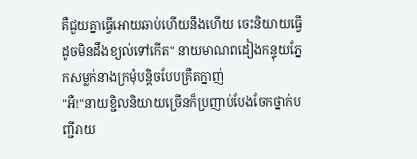គឺជួយគ្នាធ្វេីអោយឆាប់ហេីយនឹងហេីយ ចេះនិយាយធ្វេីដូចមិនដឹងខ្យល់ទៅកេីត" នាយមាណពដៀងកន្ទុយភ្នែកសម្លក់នាងក្រមុំបន្តិចបែបគ្រឺតក្នាញ់
"អឺ!"នាយខ្ជិលនិយាយច្រេីនក៏ប្រញាប់បែងចែកថ្នាក់បញ្ជីរាយ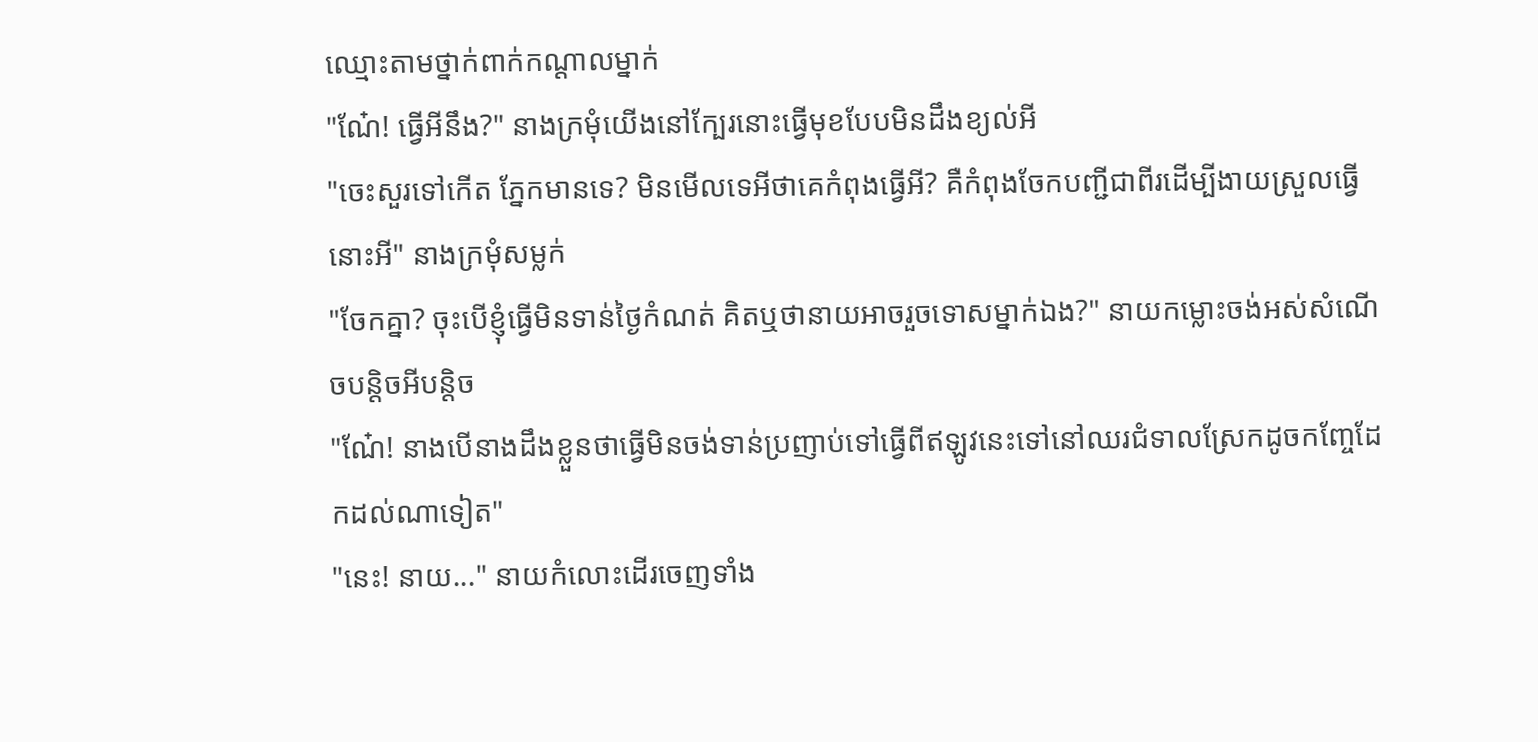ឈ្មោះតាមថ្នាក់ពាក់កណ្តាលម្នាក់
"ណ៎ែ! ធ្វេីអីនឹង?" នាងក្រមុំយេីងនៅក្បែរនោះធ្វេីមុខបែបមិនដឹងខ្យល់អី
"ចេះសួរទៅកេីត ភ្នែកមានទេ? មិនមេីលទេអីថាគេកំពុងធ្វេីអី? គឺកំពុងចែកបញ្ជីជាពីរដេីម្បីងាយស្រួលធ្វេីនោះអី" នាងក្រមុំសម្លក់
"ចែកគ្នា? ចុះបេីខ្ញុំធ្វេីមិនទាន់ថ្ងៃកំណត់ គិតឬថានាយអាចរួចទោសម្នាក់ឯង?" នាយកម្លោះចង់អស់សំណេីចបន្តិចអីបន្តិច
"ណ៎ែ! នាងបេីនាងដឹងខ្លួនថាធ្វេីមិនចង់ទាន់ប្រញាប់ទៅធ្វេីពីឥឡូវនេះទៅនៅឈរជំទាលស្រែកដូចកញ្ចែដែកដល់ណាទៀត"
"នេះ! នាយ..." នាយកំលោះដេីរចេញទាំង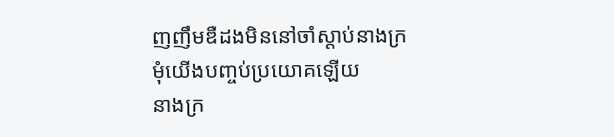ញញឹមឌឺដងមិននៅចាំស្តាប់នាងក្រមុំយេីងបញ្ចប់ប្រយោគឡេីយ
នាងក្រ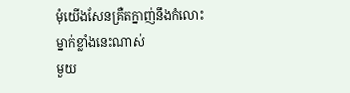មុំយេីងសែនគ្រឺតក្នាញ់នឹងកំលោះម្នាក់ខ្លាំងនេះណាស់
មួយ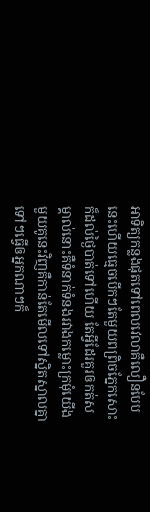អាទិត្យកន្លងផុតទៅពេលវេលាគឺលឿនបែបនេះហេីយធ្មេចបេីកៗតែមួយពព្រិចភ្នែកសោះក៏ដល់ថ្ងៃបាត់ទៅហេីយ តែអ្វីដែរគួរឲកត់សម្គាល់នោះគឺទំនាក់ទំនងរវាងកម្លោះក្រមុំយេីងមួយគូនេះវិញគឺកាន់តែមេីលទៅស្និតស្នាលគ្នាទៅៗធ្វេីឲអ្នកណាៗក៏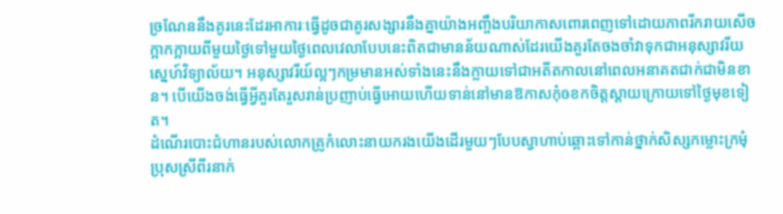ច្រណែននឹងគូរនេះដែរអាការៈធ្វេីដូចជាគូរសង្សារនឹងគ្នាយ៉ាងអញ្ចឹងបរិយាកាសពោរពេញទៅដោយភាពរីករាយសេីចក្អាកក្អាយពីមួយថ្ងៃទៅមួយថ្ងៃពេលវេលាបែបនេះពិតជាមានន័យណាស់ដែរយេីងគួរតែចងចាំវាទុកជាអនុស្សាវរីយស្នេហ៍វិទ្យាល័យ។ អនុស្សាវរីយ៍ល្អៗកម្រមានអស់ទាំងនេះនឹងក្លាយទៅជាអតីតកាលនៅពេលអនាគតជាក់ជាមិនខាន។ បេីយេីងចង់ធ្វេីអ្វីគួរតែរួសរាន់ប្រញាប់ធ្វេីអោយហេីយទាន់នៅមានឱកាសកុំឲខកចិត្តស្តាយក្រោយទៅថ្ងៃមុខទៀត។
ដំណេីរបោះជំហានរបស់លោកគ្រូកំលោះនាយករងយេីងដេីរមួយៗបែបស្វាហាប់ឆ្ពោះទៅកាន់ថ្នាក់សិស្សកម្លោះក្រមុំប្រុសស្រីពីរនាក់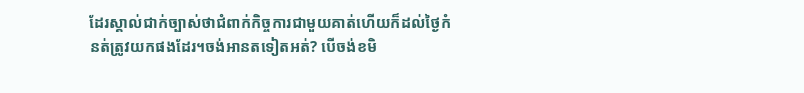ដែរស្គាល់ជាក់ច្បាស់ថាជំពាក់កិច្ចការជាមួយគាត់ហេីយក៏ដល់ថ្ងៃកំនត់ត្រូវយកផងដែរ។ចង់អានតទៀតអត់? បេីចង់ខមិ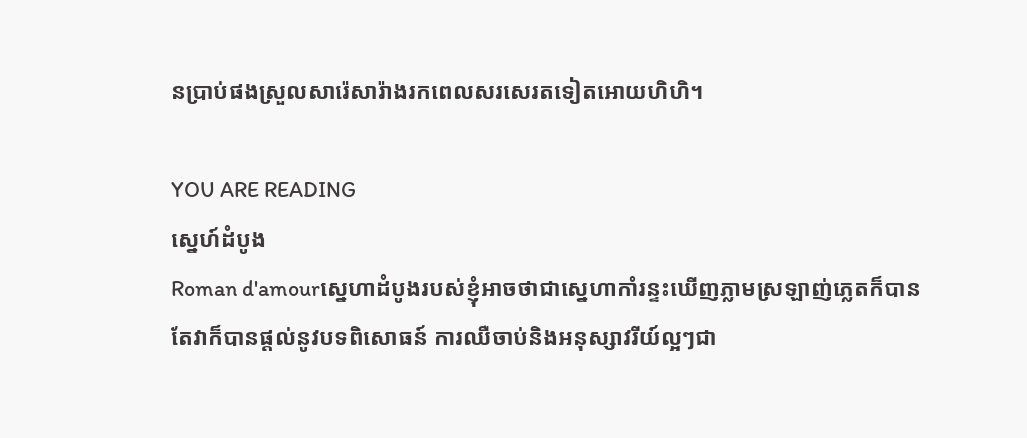នប្រាប់ផងស្រួលសារ៉េសារ៉ាងរកពេលសរសេរតទៀតអោយហិហិ។

YOU ARE READING
ស្នេហ៍ដំបូង
Roman d'amourស្នេហាដំបូងរបស់ខ្ញុំអាចថាជាស្នេហាកាំរន្ទះឃេីញភ្លាមស្រឡាញ់ភ្លេតក៏បាន តែវាក៏បានផ្តល់នូវបទពិសោធន៍ ការឈឺចាប់និងអនុស្សាវរីយ៍ល្អៗជា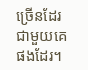ច្រេីនដែរជាមួយគេផងដែរ។